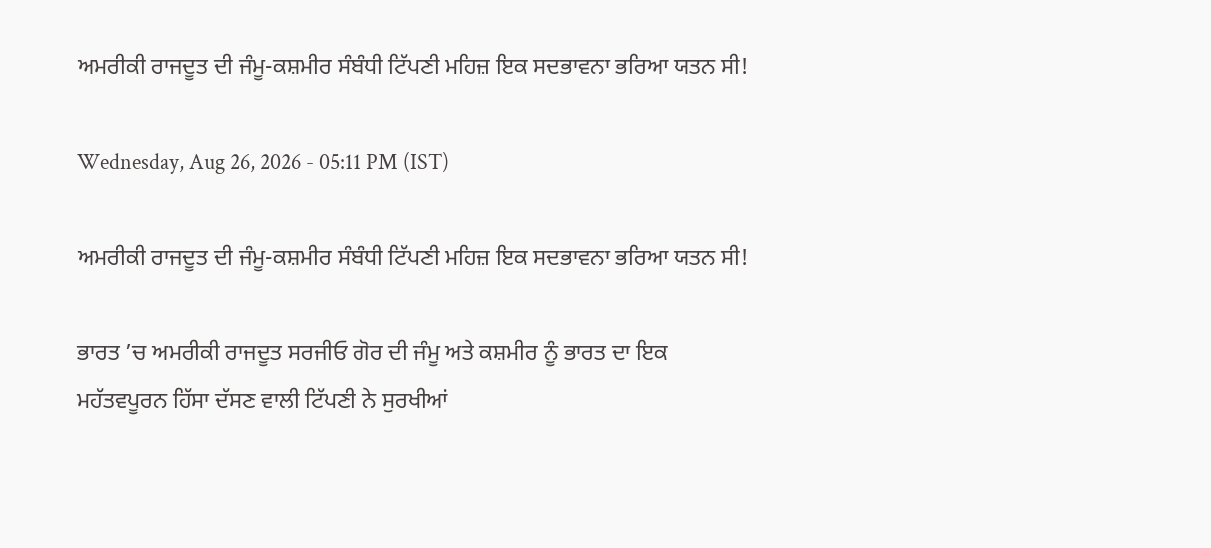ਅਮਰੀਕੀ ਰਾਜਦੂਤ ਦੀ ਜੰਮੂ-ਕਸ਼ਮੀਰ ਸੰਬੰਧੀ ਟਿੱਪਣੀ ਮਹਿਜ਼ ਇਕ ਸਦਭਾਵਨਾ ਭਰਿਆ ਯਤਨ ਸੀ!

Wednesday, Aug 26, 2026 - 05:11 PM (IST)

ਅਮਰੀਕੀ ਰਾਜਦੂਤ ਦੀ ਜੰਮੂ-ਕਸ਼ਮੀਰ ਸੰਬੰਧੀ ਟਿੱਪਣੀ ਮਹਿਜ਼ ਇਕ ਸਦਭਾਵਨਾ ਭਰਿਆ ਯਤਨ ਸੀ!

ਭਾਰਤ ’ਚ ਅਮਰੀਕੀ ਰਾਜਦੂਤ ਸਰਜੀਓ ਗੋਰ ਦੀ ਜੰਮੂ ਅਤੇ ਕਸ਼ਮੀਰ ਨੂੰ ਭਾਰਤ ਦਾ ਇਕ ਮਹੱਤਵਪੂਰਨ ਹਿੱਸਾ ਦੱਸਣ ਵਾਲੀ ਟਿੱਪਣੀ ਨੇ ਸੁਰਖੀਆਂ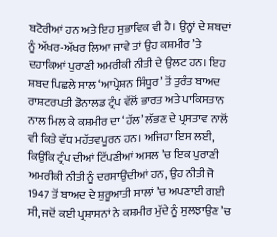ਬਟੋਰੀਆਂ ਹਨ ਅਤੇ ਇਹ ਸੁਭਾਵਿਕ ਵੀ ਹੈ। ਉਨ੍ਹਾਂ ਦੇ ਸ਼ਬਦਾਂ ਨੂੰ ਅੱਖਰ-ਅੱਖਰ ਲਿਆ ਜਾਵੇ ਤਾਂ ਉਹ ਕਸ਼ਮੀਰ ’ਤੇ ਦਹਾਕਿਆਂ ਪੁਰਾਣੀ ਅਮਰੀਕੀ ਨੀਤੀ ਦੇ ਉਲਟ ਹਨ। ਇਹ ਸ਼ਬਦ ਪਿਛਲੇ ਸਾਲ ‘ਆਪ੍ਰੇਸ਼ਨ ਸਿੰਧੂਰ’ ਤੋਂ ਤੁਰੰਤ ਬਾਅਦ ਰਾਸ਼ਟਰਪਤੀ ਡੋਨਾਲਡ ਟ੍ਰੰਪ ਵੱਲੋਂ ਭਾਰਤ ਅਤੇ ਪਾਕਿਸਤਾਨ ਨਾਲ ਮਿਲ ਕੇ ਕਸ਼ਮੀਰ ਦਾ ‘ਹੱਲ’ ਲੱਭਣ ਦੇ ਪ੍ਰਸਤਾਵ ਨਾਲੋਂ ਵੀ ਕਿਤੇ ਵੱਧ ਮਹੱਤਵਪੂਰਨ ਹਨ। ਅਜਿਹਾ ਇਸ ਲਈ, ਕਿਉਂਕਿ ਟ੍ਰੰਪ ਦੀਆਂ ਟਿੱਪਣੀਆਂ ਅਸਲ ’ਚ ਇਕ ਪੁਰਾਣੀ ਅਮਰੀਕੀ ਨੀਤੀ ਨੂੰ ਦਰਸਾਉਂਦੀਆਂ ਹਨ, ਉਹ ਨੀਤੀ ਜੋ 1947 ਤੋਂ ਬਾਅਦ ਦੇ ਸ਼ੁਰੂਆਤੀ ਸਾਲਾਂ ’ਚ ਅਪਣਾਈ ਗਈ ਸੀ, ਜਦੋਂ ਕਈ ਪ੍ਰਸ਼ਾਸਨਾਂ ਨੇ ਕਸ਼ਮੀਰ ਮੁੱਦੇ ਨੂੰ ਸੁਲਝਾਉਣ ’ਚ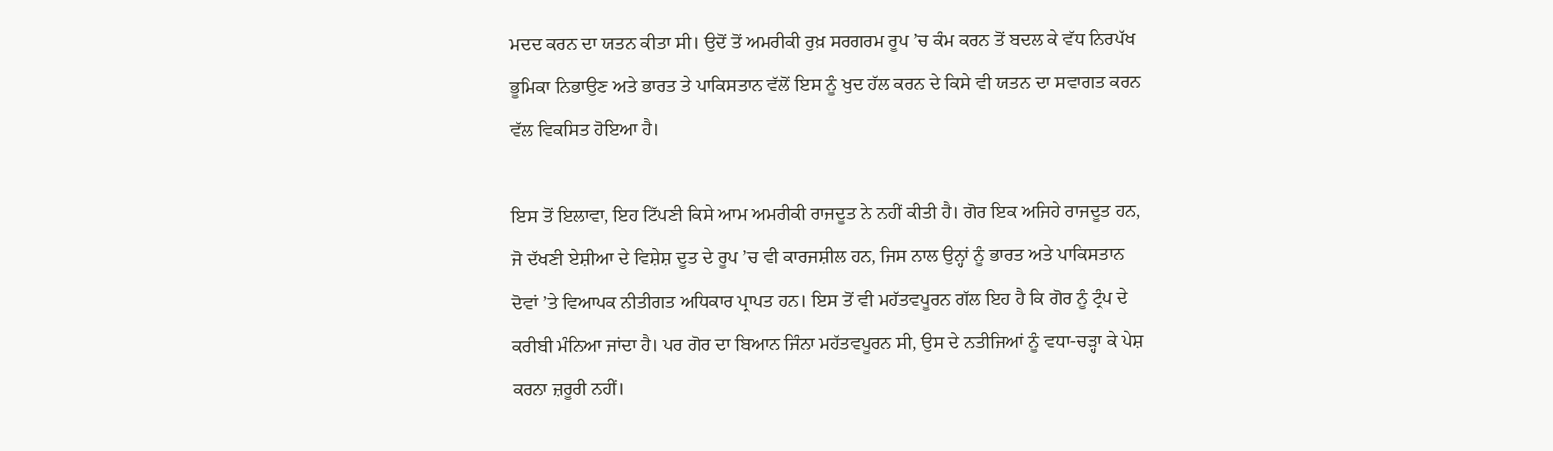ਮਦਦ ਕਰਨ ਦਾ ਯਤਨ ਕੀਤਾ ਸੀ। ਉਦੋਂ ਤੋਂ ਅਮਰੀਕੀ ਰੁਖ਼ ਸਰਗਰਮ ਰੂਪ ’ਚ ਕੰਮ ਕਰਨ ਤੋਂ ਬਦਲ ਕੇ ਵੱਧ ਨਿਰਪੱਖ ਭੂਮਿਕਾ ਨਿਭਾਉਣ ਅਤੇ ਭਾਰਤ ਤੇ ਪਾਕਿਸਤਾਨ ਵੱਲੋਂ ਇਸ ਨੂੰ ਖੁਦ ਹੱਲ ਕਰਨ ਦੇ ਕਿਸੇ ਵੀ ਯਤਨ ਦਾ ਸਵਾਗਤ ਕਰਨ ਵੱਲ ਵਿਕਸਿਤ ਹੋਇਆ ਹੈ।

ਇਸ ਤੋਂ ਇਲਾਵਾ, ਇਹ ਟਿੱਪਣੀ ਕਿਸੇ ਆਮ ਅਮਰੀਕੀ ਰਾਜਦੂਤ ਨੇ ਨਹੀਂ ਕੀਤੀ ਹੈ। ਗੋਰ ਇਕ ਅਜਿਹੇ ਰਾਜਦੂਤ ਹਨ, ਜੋ ਦੱਖਣੀ ਏਸ਼ੀਆ ਦੇ ਵਿਸ਼ੇਸ਼ ਦੂਤ ਦੇ ਰੂਪ ’ਚ ਵੀ ਕਾਰਜਸ਼ੀਲ ਹਨ, ਜਿਸ ਨਾਲ ਉਨ੍ਹਾਂ ਨੂੰ ਭਾਰਤ ਅਤੇ ਪਾਕਿਸਤਾਨ ਦੋਵਾਂ ’ਤੇ ਵਿਆਪਕ ਨੀਤੀਗਤ ਅਧਿਕਾਰ ਪ੍ਰਾਪਤ ਹਨ। ਇਸ ਤੋਂ ਵੀ ਮਹੱਤਵਪੂਰਨ ਗੱਲ ਇਹ ਹੈ ਕਿ ਗੋਰ ਨੂੰ ਟ੍ਰੰਪ ਦੇ ਕਰੀਬੀ ਮੰਨਿਆ ਜਾਂਦਾ ਹੈ। ਪਰ ਗੋਰ ਦਾ ਬਿਆਨ ਜਿੰਨਾ ਮਹੱਤਵਪੂਰਨ ਸੀ, ਉਸ ਦੇ ਨਤੀਜਿਆਂ ਨੂੰ ਵਧਾ-ਚੜ੍ਹਾ ਕੇ ਪੇਸ਼ ਕਰਨਾ ਜ਼ਰੂਰੀ ਨਹੀਂ।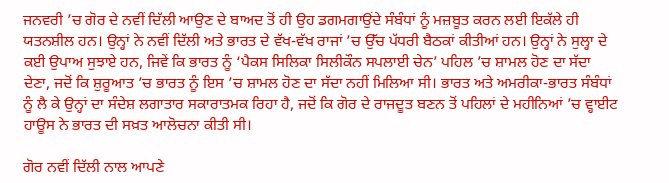ਜਨਵਰੀ ’ਚ ਗੋਰ ਦੇ ਨਵੀਂ ਦਿੱਲੀ ਆਉਣ ਦੇ ਬਾਅਦ ਤੋਂ ਹੀ ਉਹ ਡਗਮਗਾਉਂਦੇ ਸੰਬੰਧਾਂ ਨੂੰ ਮਜ਼ਬੂਤ ਕਰਨ ਲਈ ਇਕੱਲੇ ਹੀ ਯਤਨਸ਼ੀਲ ਹਨ। ਉਨ੍ਹਾਂ ਨੇ ਨਵੀਂ ਦਿੱਲੀ ਅਤੇ ਭਾਰਤ ਦੇ ਵੱਖ-ਵੱਖ ਰਾਜਾਂ ’ਚ ਉੱਚ ਪੱਧਰੀ ਬੈਠਕਾਂ ਕੀਤੀਆਂ ਹਨ। ਉਨ੍ਹਾਂ ਨੇ ਸੁਲ੍ਹਾ ਦੇ ਕਈ ਉਪਾਅ ਸੁਝਾਏ ਹਨ, ਜਿਵੇਂ ਕਿ ਭਾਰਤ ਨੂੰ ‘ਪੈਕਸ ਸਿਲਿਕਾ ਸਿਲੀਕੌਨ ਸਪਲਾਈ ਚੇਨ’ ਪਹਿਲ ’ਚ ਸ਼ਾਮਲ ਹੋਣ ਦਾ ਸੱਦਾ ਦੇਣਾ, ਜਦੋਂ ਕਿ ਸ਼ੁਰੂਆਤ ’ਚ ਭਾਰਤ ਨੂੰ ਇਸ ’ਚ ਸ਼ਾਮਲ ਹੋਣ ਦਾ ਸੱਦਾ ਨਹੀਂ ਮਿਲਿਆ ਸੀ। ਭਾਰਤ ਅਤੇ ਅਮਰੀਕਾ-ਭਾਰਤ ਸੰਬੰਧਾਂ ਨੂੰ ਲੈ ਕੇ ਉਨ੍ਹਾਂ ਦਾ ਸੰਦੇਸ਼ ਲਗਾਤਾਰ ਸਕਾਰਾਤਮਕ ਰਿਹਾ ਹੈ, ਜਦੋਂ ਕਿ ਗੋਰ ਦੇ ਰਾਜਦੂਤ ਬਣਨ ਤੋਂ ਪਹਿਲਾਂ ਦੇ ਮਹੀਨਿਆਂ ’ਚ ਵ੍ਹਾਈਟ ਹਾਊਸ ਨੇ ਭਾਰਤ ਦੀ ਸਖ਼ਤ ਆਲੋਚਨਾ ਕੀਤੀ ਸੀ।

ਗੋਰ ਨਵੀਂ ਦਿੱਲੀ ਨਾਲ ਆਪਣੇ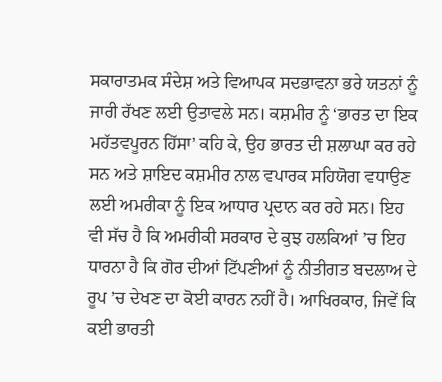ਸਕਾਰਾਤਮਕ ਸੰਦੇਸ਼ ਅਤੇ ਵਿਆਪਕ ਸਦਭਾਵਨਾ ਭਰੇ ਯਤਨਾਂ ਨੂੰ ਜਾਰੀ ਰੱਖਣ ਲਈ ਉਤਾਵਲੇ ਸਨ। ਕਸ਼ਮੀਰ ਨੂੰ ‘ਭਾਰਤ ਦਾ ਇਕ ਮਹੱਤਵਪੂਰਨ ਹਿੱਸਾ’ ਕਹਿ ਕੇ, ਉਹ ਭਾਰਤ ਦੀ ਸ਼ਲਾਘਾ ਕਰ ਰਹੇ ਸਨ ਅਤੇ ਸ਼ਾਇਦ ਕਸ਼ਮੀਰ ਨਾਲ ਵਪਾਰਕ ਸਹਿਯੋਗ ਵਧਾਉਣ ਲਈ ਅਮਰੀਕਾ ਨੂੰ ਇਕ ਆਧਾਰ ਪ੍ਰਦਾਨ ਕਰ ਰਹੇ ਸਨ। ਇਹ ਵੀ ਸੱਚ ਹੈ ਕਿ ਅਮਰੀਕੀ ਸਰਕਾਰ ਦੇ ਕੁਝ ਹਲਕਿਆਂ ’ਚ ਇਹ ਧਾਰਨਾ ਹੈ ਕਿ ਗੋਰ ਦੀਆਂ ਟਿੱਪਣੀਆਂ ਨੂੰ ਨੀਤੀਗਤ ਬਦਲਾਅ ਦੇ ਰੂਪ ’ਚ ਦੇਖਣ ਦਾ ਕੋਈ ਕਾਰਨ ਨਹੀਂ ਹੈ। ਆਖਿਰਕਾਰ, ਜਿਵੇਂ ਕਿ ਕਈ ਭਾਰਤੀ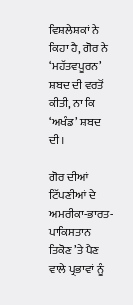ਵਿਸ਼ਲੇਸ਼ਕਾਂ ਨੇ ਕਿਹਾ ਹੈ, ਗੋਰ ਨੇ ‘ਮਹੱਤਵਪੂਰਨ’ ਸ਼ਬਦ ਦੀ ਵਰਤੋਂ ਕੀਤੀ, ਨਾ ਕਿ ‘ਅਖੰਡ’ ਸ਼ਬਦ ਦੀ।

ਗੋਰ ਦੀਆਂ ਟਿੱਪਣੀਆਂ ਦੇ ਅਮਰੀਕਾ-ਭਾਰਤ-ਪਾਕਿਸਤਾਨ ਤਿਕੋਣ ’ਤੇ ਪੈਣ ਵਾਲੇ ਪ੍ਰਭਾਵਾਂ ਨੂੰ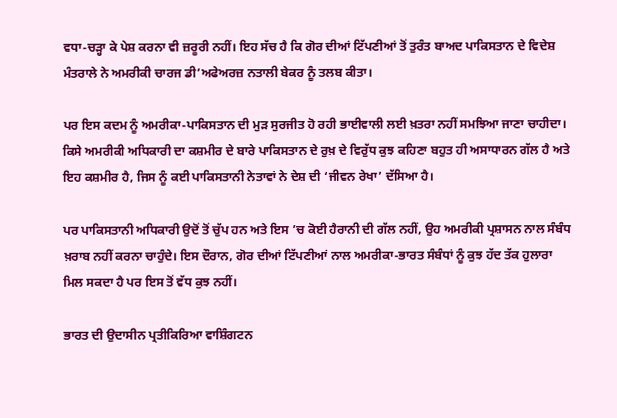ਵਧਾ-ਚੜ੍ਹਾ ਕੇ ਪੇਸ਼ ਕਰਨਾ ਵੀ ਜ਼ਰੂਰੀ ਨਹੀਂ। ਇਹ ਸੱਚ ਹੈ ਕਿ ਗੋਰ ਦੀਆਂ ਟਿੱਪਣੀਆਂ ਤੋਂ ਤੁਰੰਤ ਬਾਅਦ ਪਾਕਿਸਤਾਨ ਦੇ ਵਿਦੇਸ਼ ਮੰਤਰਾਲੇ ਨੇ ਅਮਰੀਕੀ ਚਾਰਜ ਡੀ’ਅਫੇਅਰਜ਼ ਨਤਾਲੀ ਬੇਕਰ ਨੂੰ ਤਲਬ ਕੀਤਾ।

ਪਰ ਇਸ ਕਦਮ ਨੂੰ ਅਮਰੀਕਾ-ਪਾਕਿਸਤਾਨ ਦੀ ਮੁੜ ਸੁਰਜੀਤ ਹੋ ਰਹੀ ਭਾਈਵਾਲੀ ਲਈ ਖ਼ਤਰਾ ਨਹੀਂ ਸਮਝਿਆ ਜਾਣਾ ਚਾਹੀਦਾ। ਕਿਸੇ ਅਮਰੀਕੀ ਅਧਿਕਾਰੀ ਦਾ ਕਸ਼ਮੀਰ ਦੇ ਬਾਰੇ ਪਾਕਿਸਤਾਨ ਦੇ ਰੁਖ਼ ਦੇ ਵਿਰੁੱਧ ਕੁਝ ਕਹਿਣਾ ਬਹੁਤ ਹੀ ਅਸਾਧਾਰਨ ਗੱਲ ਹੈ ਅਤੇ ਇਹ ਕਸ਼ਮੀਰ ਹੈ, ਜਿਸ ਨੂੰ ਕਈ ਪਾਕਿਸਤਾਨੀ ਨੇਤਾਵਾਂ ਨੇ ਦੇਸ਼ ਦੀ ‘ਜੀਵਨ ਰੇਖਾ’ ਦੱਸਿਆ ਹੈ।

ਪਰ ਪਾਕਿਸਤਾਨੀ ਅਧਿਕਾਰੀ ਉਦੋਂ ਤੋਂ ਚੁੱਪ ਹਨ ਅਤੇ ਇਸ ’ਚ ਕੋਈ ਹੈਰਾਨੀ ਦੀ ਗੱਲ ਨਹੀਂ, ਉਹ ਅਮਰੀਕੀ ਪ੍ਰਸ਼ਾਸਨ ਨਾਲ ਸੰਬੰਧ ਖ਼ਰਾਬ ਨਹੀਂ ਕਰਨਾ ਚਾਹੁੰਦੇ। ਇਸ ਦੌਰਾਨ, ਗੋਰ ਦੀਆਂ ਟਿੱਪਣੀਆਂ ਨਾਲ ਅਮਰੀਕਾ-ਭਾਰਤ ਸੰਬੰਧਾਂ ਨੂੰ ਕੁਝ ਹੱਦ ਤੱਕ ਹੁਲਾਰਾ ਮਿਲ ਸਕਦਾ ਹੈ ਪਰ ਇਸ ਤੋਂ ਵੱਧ ਕੁਝ ਨਹੀਂ।

ਭਾਰਤ ਦੀ ਉਦਾਸੀਨ ਪ੍ਰਤੀਕਿਰਿਆ ਵਾਸ਼ਿੰਗਟਨ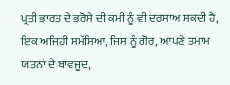ਪ੍ਰਤੀ ਭਾਰਤ ਦੇ ਭਰੋਸੇ ਦੀ ਕਮੀ ਨੂੰ ਵੀ ਦਰਸਾਅ ਸਕਦੀ ਹੈ, ਇਕ ਅਜਿਹੀ ਸਮੱਸਿਆ, ਜਿਸ ਨੂੰ ਗੋਰ, ਆਪਣੇ ਤਮਾਮ ਯਤਨਾਂ ਦੇ ਬਾਵਜੂਦ,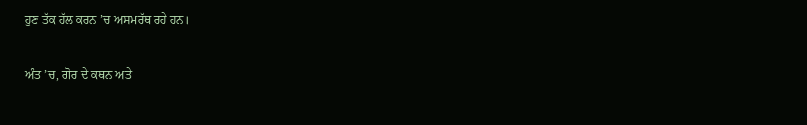ਹੁਣ ਤੱਕ ਹੱਲ ਕਰਨ ’ਚ ਅਸਮਰੱਥ ਰਹੇ ਹਨ।

ਅੰਤ ’ਚ, ਗੋਰ ਦੇ ਕਥਨ ਅਤੇ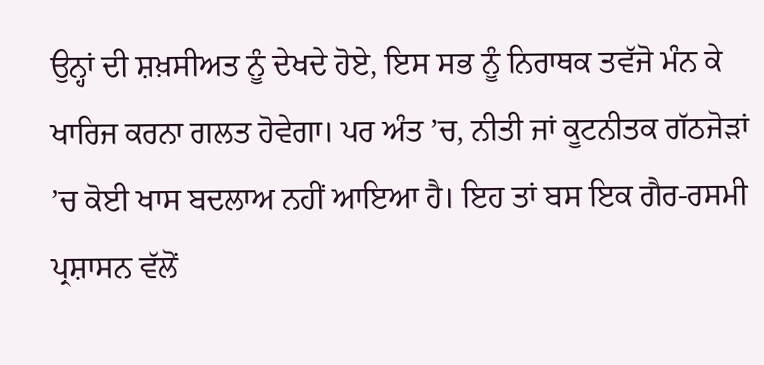ਉਨ੍ਹਾਂ ਦੀ ਸ਼ਖ਼ਸੀਅਤ ਨੂੰ ਦੇਖਦੇ ਹੋਏ, ਇਸ ਸਭ ਨੂੰ ਨਿਰਾਥਕ ਤਵੱਜੋ ਮੰਨ ਕੇ ਖਾਰਿਜ ਕਰਨਾ ਗਲਤ ਹੋਵੇਗਾ। ਪਰ ਅੰਤ ’ਚ, ਨੀਤੀ ਜਾਂ ਕੂਟਨੀਤਕ ਗੱਠਜੋੜਾਂ ’ਚ ਕੋਈ ਖਾਸ ਬਦਲਾਅ ਨਹੀਂ ਆਇਆ ਹੈ। ਇਹ ਤਾਂ ਬਸ ਇਕ ਗੈਰ-ਰਸਮੀ ਪ੍ਰਸ਼ਾਸਨ ਵੱਲੋਂ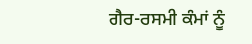ਗੈਰ-ਰਸਮੀ ਕੰਮਾਂ ਨੂੰ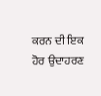ਕਰਨ ਦੀ ਇਕ ਹੋਰ ਉਦਾਹਰਣ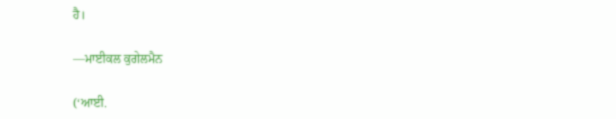ਹੈ।

—ਮਾਈਕਲ ਕੁਗੇਲਮੈਨ

(‘ਆਈ.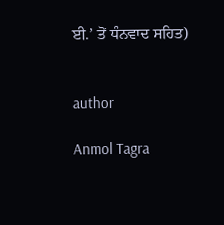ਈ.’ ਤੋਂ ਧੰਨਵਾਦ ਸਹਿਤ)


author

Anmol Tagra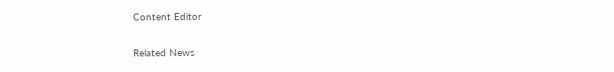Content Editor

Related News